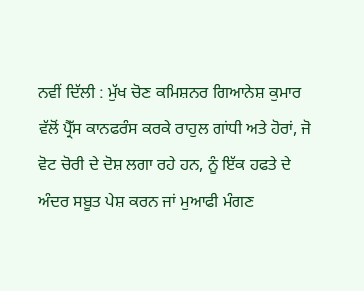ਨਵੀਂ ਦਿੱਲੀ : ਮੁੱਖ ਚੋਣ ਕਮਿਸ਼ਨਰ ਗਿਆਨੇਸ਼ ਕੁਮਾਰ ਵੱਲੋਂ ਪ੍ਰੈੱਸ ਕਾਨਫਰੰਸ ਕਰਕੇ ਰਾਹੁਲ ਗਾਂਧੀ ਅਤੇ ਹੋਰਾਂ, ਜੋ ਵੋਟ ਚੋਰੀ ਦੇ ਦੋਸ਼ ਲਗਾ ਰਹੇ ਹਨ, ਨੂੰ ਇੱਕ ਹਫਤੇ ਦੇ ਅੰਦਰ ਸਬੂਤ ਪੇਸ਼ ਕਰਨ ਜਾਂ ਮੁਆਫੀ ਮੰਗਣ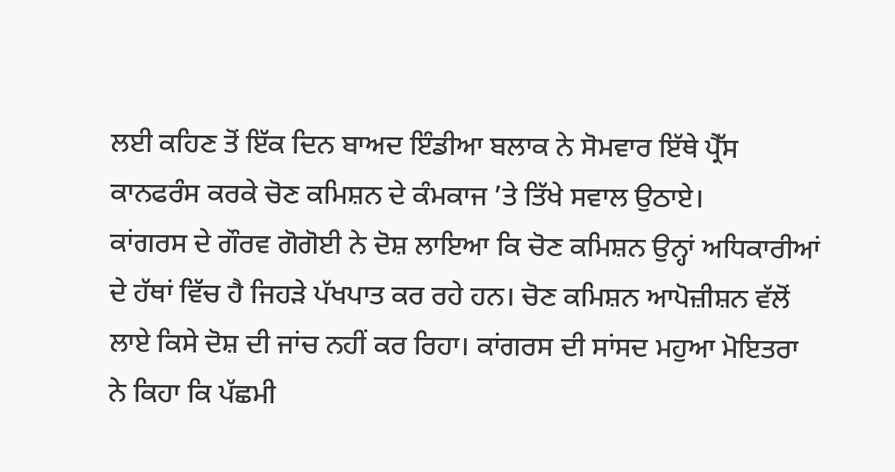ਲਈ ਕਹਿਣ ਤੋਂ ਇੱਕ ਦਿਨ ਬਾਅਦ ਇੰਡੀਆ ਬਲਾਕ ਨੇ ਸੋਮਵਾਰ ਇੱਥੇ ਪ੍ਰੈੱਸ ਕਾਨਫਰੰਸ ਕਰਕੇ ਚੋਣ ਕਮਿਸ਼ਨ ਦੇ ਕੰਮਕਾਜ ’ਤੇ ਤਿੱਖੇ ਸਵਾਲ ਉਠਾਏ।
ਕਾਂਗਰਸ ਦੇ ਗੌਰਵ ਗੋਗੋਈ ਨੇ ਦੋਸ਼ ਲਾਇਆ ਕਿ ਚੋਣ ਕਮਿਸ਼ਨ ਉਨ੍ਹਾਂ ਅਧਿਕਾਰੀਆਂ ਦੇ ਹੱਥਾਂ ਵਿੱਚ ਹੈ ਜਿਹੜੇ ਪੱਖਪਾਤ ਕਰ ਰਹੇ ਹਨ। ਚੋਣ ਕਮਿਸ਼ਨ ਆਪੋਜ਼ੀਸ਼ਨ ਵੱਲੋਂ ਲਾਏ ਕਿਸੇ ਦੋਸ਼ ਦੀ ਜਾਂਚ ਨਹੀਂ ਕਰ ਰਿਹਾ। ਕਾਂਗਰਸ ਦੀ ਸਾਂਸਦ ਮਹੁਆ ਮੋਇਤਰਾ ਨੇ ਕਿਹਾ ਕਿ ਪੱਛਮੀ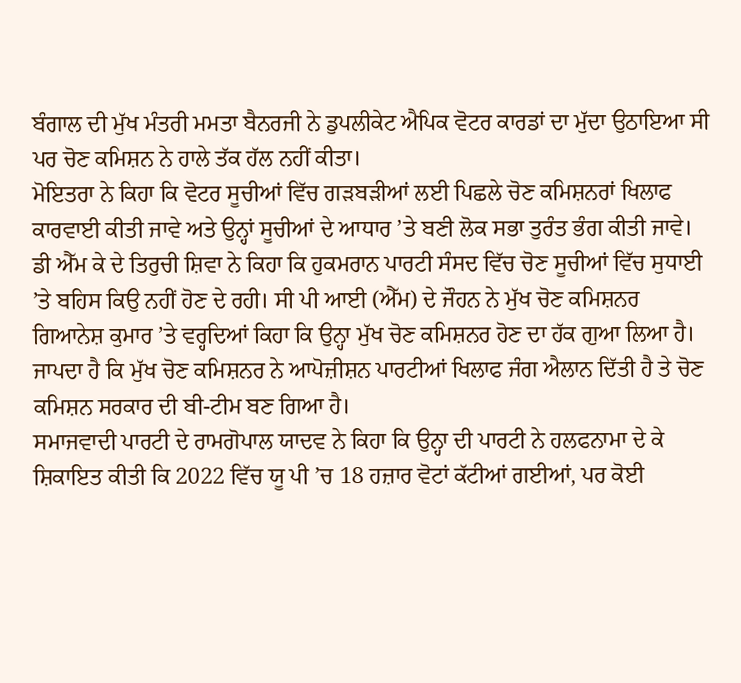ਬੰਗਾਲ ਦੀ ਮੁੱਖ ਮੰਤਰੀ ਮਮਤਾ ਬੈਨਰਜੀ ਨੇ ਡੁਪਲੀਕੇਟ ਐਪਿਕ ਵੋਟਰ ਕਾਰਡਾਂ ਦਾ ਮੁੱਦਾ ਉਠਾਇਆ ਸੀ ਪਰ ਚੋਣ ਕਮਿਸ਼ਨ ਨੇ ਹਾਲੇ ਤੱਕ ਹੱਲ ਨਹੀਂ ਕੀਤਾ।
ਮੋਇਤਰਾ ਨੇ ਕਿਹਾ ਕਿ ਵੋਟਰ ਸੂਚੀਆਂ ਵਿੱਚ ਗੜਬੜੀਆਂ ਲਈ ਪਿਛਲੇ ਚੋਣ ਕਮਿਸ਼ਨਰਾਂ ਖਿਲਾਫ ਕਾਰਵਾਈ ਕੀਤੀ ਜਾਵੇ ਅਤੇ ਉਨ੍ਹਾਂ ਸੂਚੀਆਂ ਦੇ ਆਧਾਰ ’ਤੇ ਬਣੀ ਲੋਕ ਸਭਾ ਤੁਰੰਤ ਭੰਗ ਕੀਤੀ ਜਾਵੇ। ਡੀ ਐੱਮ ਕੇ ਦੇ ਤਿਰੁਚੀ ਸ਼ਿਵਾ ਨੇ ਕਿਹਾ ਕਿ ਹੁਕਮਰਾਨ ਪਾਰਟੀ ਸੰਸਦ ਵਿੱਚ ਚੋਣ ਸੂਚੀਆਂ ਵਿੱਚ ਸੁਧਾਈ ’ਤੇ ਬਹਿਸ ਕਿਉ ਨਹੀਂ ਹੋਣ ਦੇ ਰਹੀ। ਸੀ ਪੀ ਆਈ (ਐੱਮ) ਦੇ ਜੌਹਨ ਨੇ ਮੁੱਖ ਚੋਣ ਕਮਿਸ਼ਨਰ ਗਿਆਨੇਸ਼ ਕੁਮਾਰ ’ਤੇ ਵਰ੍ਹਦਿਆਂ ਕਿਹਾ ਕਿ ਉਨ੍ਹਾ ਮੁੱਖ ਚੋਣ ਕਮਿਸ਼ਨਰ ਹੋਣ ਦਾ ਹੱਕ ਗੁਆ ਲਿਆ ਹੈ। ਜਾਪਦਾ ਹੈ ਕਿ ਮੁੱਖ ਚੋਣ ਕਮਿਸ਼ਨਰ ਨੇ ਆਪੋਜ਼ੀਸ਼ਨ ਪਾਰਟੀਆਂ ਖਿਲਾਫ ਜੰਗ ਐਲਾਨ ਦਿੱਤੀ ਹੈ ਤੇ ਚੋਣ ਕਮਿਸ਼ਨ ਸਰਕਾਰ ਦੀ ਬੀ-ਟੀਮ ਬਣ ਗਿਆ ਹੈ।
ਸਮਾਜਵਾਦੀ ਪਾਰਟੀ ਦੇ ਰਾਮਗੋਪਾਲ ਯਾਦਵ ਨੇ ਕਿਹਾ ਕਿ ਉਨ੍ਹਾ ਦੀ ਪਾਰਟੀ ਨੇ ਹਲਫਨਾਮਾ ਦੇ ਕੇ ਸ਼ਿਕਾਇਤ ਕੀਤੀ ਕਿ 2022 ਵਿੱਚ ਯੂ ਪੀ ’ਚ 18 ਹਜ਼ਾਰ ਵੋਟਾਂ ਕੱਟੀਆਂ ਗਈਆਂ, ਪਰ ਕੋਈ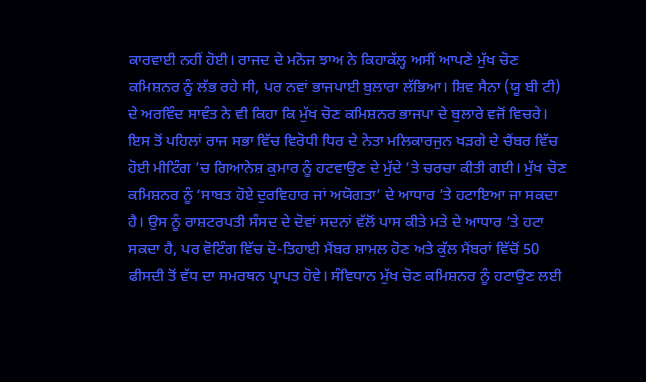ਕਾਰਵਾਈ ਨਹੀਂ ਹੋਈ। ਰਾਜਦ ਦੇ ਮਨੋਜ ਝਾਅ ਨੇ ਕਿਹਾਕੱਲ੍ਹ ਅਸੀਂ ਆਪਣੇ ਮੁੱਖ ਚੋਣ ਕਮਿਸ਼ਨਰ ਨੂੰ ਲੱਭ ਰਹੇ ਸੀ, ਪਰ ਨਵਾਂ ਭਾਜਪਾਈ ਬੁਲਾਰਾ ਲੱਭਿਆ। ਸ਼ਿਵ ਸੈਨਾ (ਯੂ ਬੀ ਟੀ) ਦੇ ਅਰਵਿੰਦ ਸਾਵੰਤ ਨੇ ਵੀ ਕਿਹਾ ਕਿ ਮੁੱਖ ਚੋਣ ਕਮਿਸ਼ਨਰ ਭਾਜਪਾ ਦੇ ਬੁਲਾਰੇ ਵਜੋਂ ਵਿਚਰੇ।
ਇਸ ਤੋਂ ਪਹਿਲਾਂ ਰਾਜ ਸਭਾ ਵਿੱਚ ਵਿਰੋਧੀ ਧਿਰ ਦੇ ਨੇਤਾ ਮਲਿਕਾਰਜੁਨ ਖੜਗੇ ਦੇ ਚੈਂਬਰ ਵਿੱਚ ਹੋਈ ਮੀਟਿੰਗ ’ਚ ਗਿਆਨੇਸ਼ ਕੁਮਾਰ ਨੂੰ ਹਟਵਾਉਣ ਦੇ ਮੁੱਦੇ ’ਤੇ ਚਰਚਾ ਕੀਤੀ ਗਈ। ਮੁੱਖ ਚੋਣ ਕਮਿਸ਼ਨਰ ਨੂੰ ‘ਸਾਬਤ ਹੋਏ ਦੁਰਵਿਹਾਰ ਜਾਂ ਅਯੋਗਤਾ’ ਦੇ ਆਧਾਰ ’ਤੇ ਹਟਾਇਆ ਜਾ ਸਕਦਾ ਹੈ। ਉਸ ਨੂੰ ਰਾਸ਼ਟਰਪਤੀ ਸੰਸਦ ਦੇ ਦੋਵਾਂ ਸਦਨਾਂ ਵੱਲੋਂ ਪਾਸ ਕੀਤੇ ਮਤੇ ਦੇ ਆਧਾਰ ’ਤੇ ਹਟਾ ਸਕਦਾ ਹੈ, ਪਰ ਵੋਟਿੰਗ ਵਿੱਚ ਦੋ-ਤਿਹਾਈ ਮੈਂਬਰ ਸ਼ਾਮਲ ਹੋਣ ਅਤੇ ਕੁੱਲ ਮੈਂਬਰਾਂ ਵਿੱਚੋਂ 50 ਫੀਸਦੀ ਤੋਂ ਵੱਧ ਦਾ ਸਮਰਥਨ ਪ੍ਰਾਪਤ ਹੋਵੇ। ਸੰਵਿਧਾਨ ਮੁੱਖ ਚੋਣ ਕਮਿਸ਼ਨਰ ਨੂੰ ਹਟਾਉਣ ਲਈ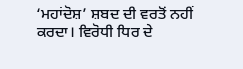‘ਮਹਾਂਦੋਸ਼’ ਸ਼ਬਦ ਦੀ ਵਰਤੋਂ ਨਹੀਂ ਕਰਦਾ। ਵਿਰੋਧੀ ਧਿਰ ਦੇ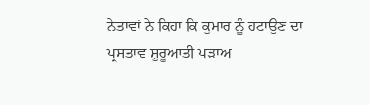ਨੇਤਾਵਾਂ ਨੇ ਕਿਹਾ ਕਿ ਕੁਮਾਰ ਨੂੰ ਹਟਾਉਣ ਦਾ ਪ੍ਰਸਤਾਵ ਸ਼ੁਰੂਆਤੀ ਪੜਾਅ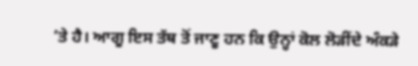’ਤੇ ਹੈ। ਆਗੂ ਇਸ ਤੱਥ ਤੋਂ ਜਾਣੂ ਹਨ ਕਿ ਉਨ੍ਹਾਂ ਕੋਲ ਲੋੜੀਂਦੇ ਅੰਕੜੇ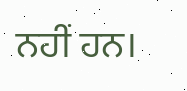ਨਹੀਂ ਹਨ।